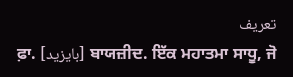تعریف
ਫ਼ਾ. [بایزید] ਬਾਯਜ਼ੀਦ. ਇੱਕ ਮਹਾਤਮਾ ਸਾਧੂ, ਜੋ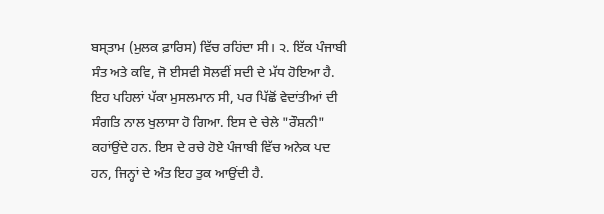ਬਸ੍ਤਾਮ (ਮੁਲਕ ਫ਼ਾਰਿਸ) ਵਿੱਚ ਰਹਿਂਦਾ ਸੀ। ੨. ਇੱਕ ਪੰਜਾਬੀ ਸੰਤ ਅਤੇ ਕਵਿ, ਜੋ ਈਸਵੀ ਸੋਲਵੀਂ ਸਦੀ ਦੇ ਮੱਧ ਹੋਇਆ ਹੈ. ਇਹ ਪਹਿਲਾਂ ਪੱਕਾ ਮੁਸਲਮਾਨ ਸੀ, ਪਰ ਪਿੱਛੋਂ ਵੇਦਾਂਤੀਆਂ ਦੀ ਸੰਗਤਿ ਨਾਲ ਖੁਲਾਸਾ ਹੋ ਗਿਆ. ਇਸ ਦੇ ਚੇਲੇ "ਰੌਸ਼ਨੀ" ਕਹਾਂਉਂਦੇ ਹਨ. ਇਸ ਦੇ ਰਚੇ ਹੋਏ ਪੰਜਾਬੀ ਵਿੱਚ ਅਨੇਕ ਪਦ ਹਨ, ਜਿਨ੍ਹਾਂ ਦੇ ਅੰਤ ਇਹ ਤੁਕ ਆਉਂਦੀ ਹੈ.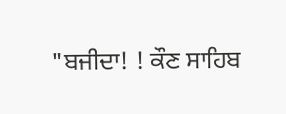"ਬਜੀਦਾ! ! ਕੌਣ ਸਾਹਿਬ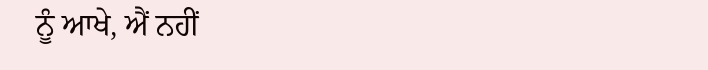ਨੂੰ ਆਖੇ, ਐਂ ਨਹੀਂ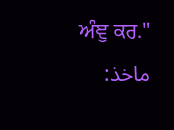ਅੰਞੁ ਕਰ."
ماخذ: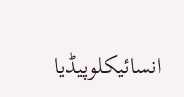انسائیکلوپیڈیا